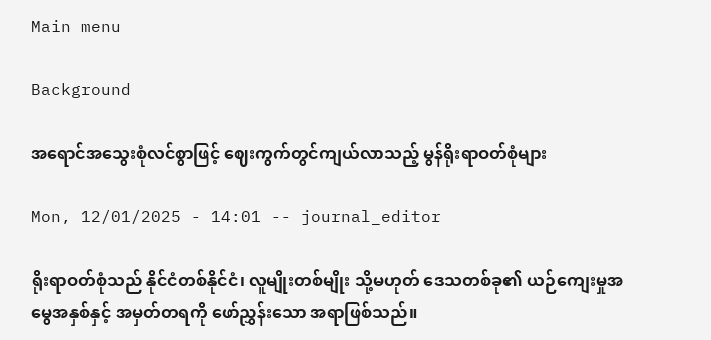Main menu

Background

အရောင်အသွေးစုံလင်စွာဖြင့် ဈေးကွက်တွင်ကျယ်လာသည့် မွန်ရိုးရာဝတ်စုံများ

Mon, 12/01/2025 - 14:01 -- journal_editor

ရိုးရာဝတ်စုံသည် နိုင်ငံတစ်နိုင်ငံ၊ လူမျိုးတစ်မျိုး သို့မဟုတ် ဒေသတစ်ခု၏ ယဉ်ကျေးမှုအမွေအနှစ်နှင့် အမှတ်တရကို ဖော်ညွှန်းသော အရာဖြစ်သည်။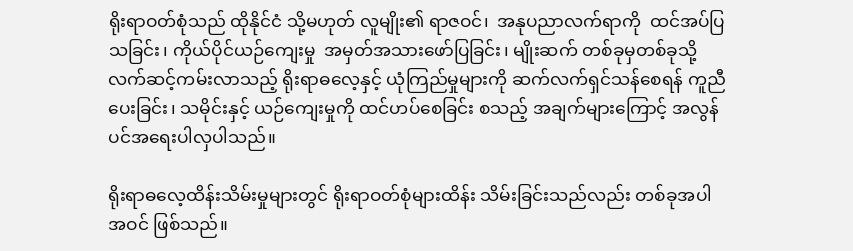ရိုးရာဝတ်စုံသည် ထိုနိုင်ငံ သို့မဟုတ် လူမျိုး၏ ရာဇဝင်၊  အနုပညာလက်ရာကို  ထင်အပ်ပြသခြင်း၊ ကိုယ်ပိုင်ယဉ်ကျေးမှု  အမှတ်အသားဖော်ပြခြင်း၊ မျိုးဆက် တစ်ခုမှတစ်ခုသို့ လက်ဆင့်ကမ်းလာသည့် ရိုးရာဓလေ့နှင့် ယုံကြည်မှုများကို ဆက်လက်ရှင်သန်စေရန် ကူညီပေးခြင်း၊ သမိုင်းနှင့် ယဉ်ကျေးမှုကို ထင်ဟပ်စေခြင်း စသည့် အချက်များကြောင့် အလွန်ပင်အရေးပါလှပါသည်။

ရိုးရာဓလေ့ထိန်းသိမ်းမှုများတွင် ရိုးရာဝတ်စုံများထိန်း သိမ်းခြင်းသည်လည်း တစ်ခုအပါအဝင် ဖြစ်သည်။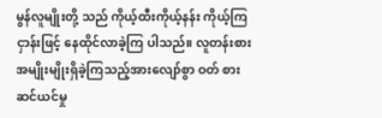မွန်လူမျိုးတို့ သည် ကိုယ့်ထီးကိုယ့်နန်း ကိုယ့်ကြငှာန်းဖြင့် နေထိုင်လာခဲ့ကြ ပါသည်။ လူတန်းစား အမျိုးမျိုးရှိခဲ့ကြသည့်အားလျော်စွာ ဝတ် စားဆင်ယင်မှု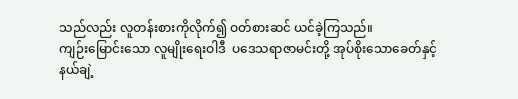သည်လည်း လူတန်းစားကိုလိုက်၍ ဝတ်စားဆင် ယင်ခဲ့ကြသည်။
ကျဉ်းမြောင်းသော လူမျိုးရေးဝါဒီ  ပဒေသရာဇာမင်းတို့ အုပ်စိုးသောခေတ်နှင့် နယ်ချဲ့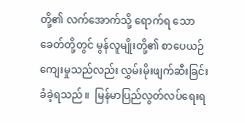တို့၏ လက်အောက်သို့ ရောက်‌ရ သော ခေတ်တို့တွင် မွန်လူမျိုးတို့၏ စာပေယဉ်ကျေးမှုသည်လည်း လွှမ်းမိုးဖျက်ဆီးခြင်း ခံခဲ့ရသည်။  မြန်မာပြည်လွတ်လပ်ရေးရ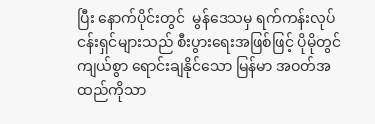ပြီး နောက်ပိုင်းတွင်  မွန်‌ဒေသမှ ရက်ကန်းလုပ်ငန်းရှင်များသည် စီးပွားရေးအဖြစ်ဖြင့် ပိုမိုတွင်ကျယ်စွာ ရောင်းချနိုင်သော မြန်မာ အဝတ်အထည်ကိုသာ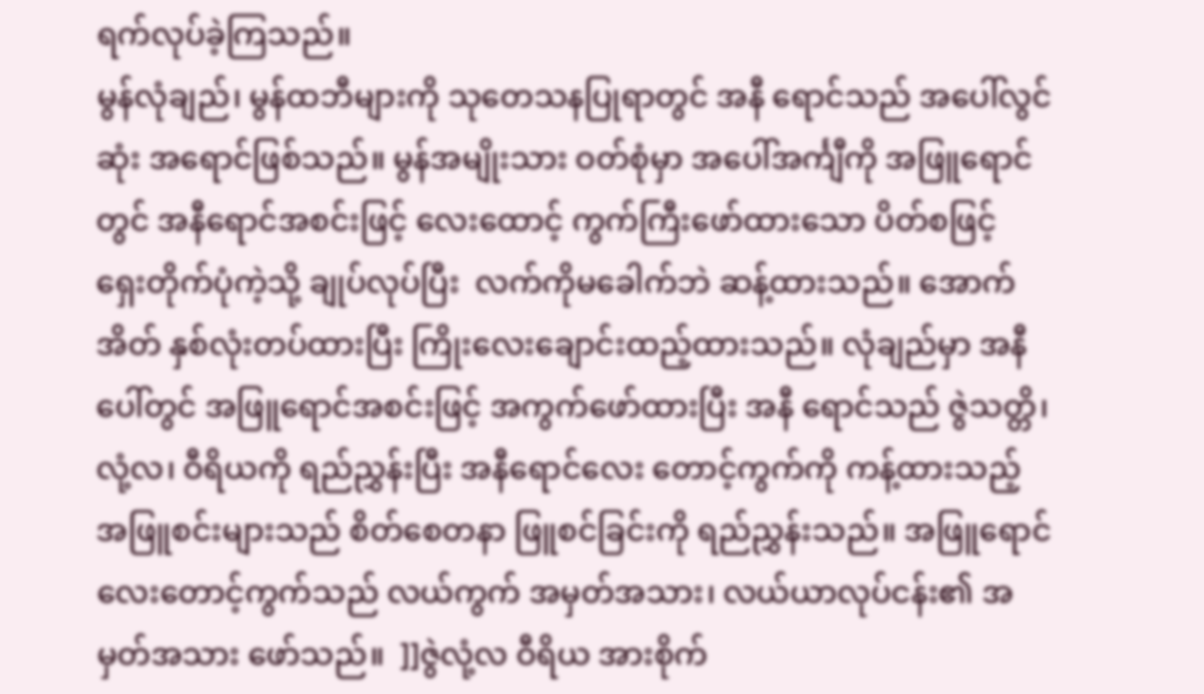ရက်လုပ်ခဲ့ကြသည်။
မွန်လုံချည်၊ မွန်ထဘီများကို သုတေသနပြုရာတွင် အနီ ရောင်သည် အပေါ်လွင်ဆုံး အရောင်ဖြစ်သည်။ မွန်အမျိုးသား ဝတ်စုံမှာ အပေါ်အင်္ကျီကို အဖြူရောင်တွင် အနီရောင်အစင်းဖြင့် လေးထောင့် ကွက်ကြီးဖော်ထားသော ပိတ်စဖြင့် ရှေးတိုက်ပုံကဲ့သို့ ချုပ်လုပ်ပြီး  လက်ကိုမခေါက်ဘဲ ဆန့်ထားသည်။ အောက်အိတ် နှစ်လုံးတပ်ထားပြီး ကြိုးလေးချောင်းထည့်ထားသည်။ လုံချည်မှာ အနီပေါ်တွင် အဖြူရောင်အစင်းဖြင့် အကွက်ဖော်ထားပြီး အနီ ရောင်သည် ဇွဲသတ္တိ၊ လုံ့လ၊ ဝီရိယကို ရည်ညွှန်းပြီး အနီရောင်လေး တောင့်ကွက်ကို ကန့်ထားသည့် အဖြူစင်းများသည် စိတ်စေတနာ ဖြူစင်ခြင်းကို ရည်ညွှန်းသည်။ အဖြူရောင်လေးတောင့်ကွက်သည် လယ်ကွက် အမှတ်အသား၊ လယ်ယာလုပ်ငန်း၏ အမှတ်အသား ဖော်သည်။  ]]ဇွဲလုံ့လ ဝီရိယ အားစိုက်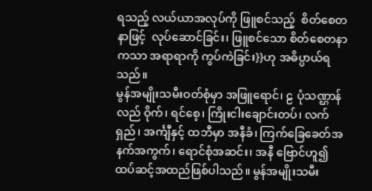ရသည့် လယ်ယာအလုပ်ကို ဖြူစင်သည့်  စိတ်စေတနာဖြင့်  လုပ်ဆောင်ခြင်း၊ ဖြူစင်သော စိတ်စေတနာကသာ အရာရာကို ကွပ်ကဲခြင်း}}ဟု အဓိပ္ပာယ်ရ သည်။
မွန်အမျိုးသမီးဝတ်စုံမှာ အဖြူရောင်၊ ဠ ပုံသဏ္ဌာန်လည် ဝိုက်၊ ရင်စေ့၊ ကြိုးငါးချောင်းတပ်၊ လက်ရှည်၊ အင်္ကျီနှင့် ထဘီမှာ အနီခံ၊ ကြက်ခြေခေတ်အနက်အကွက်၊ ရောင်စုံအဆင်း၊ အနီ ဗြောင်ဟူ၍ ထပ်ဆင့်အထည်ဖြစ်ပါသည်။ မွန်အမျိုးသမီး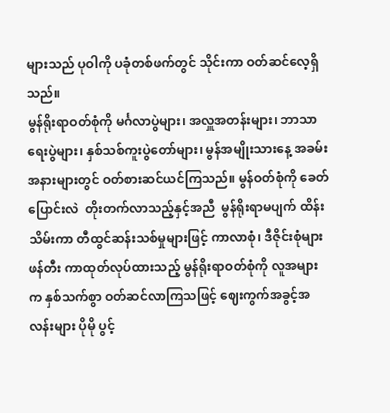များသည် ပုဝါကို ပခုံတစ်ဖက်တွင် သိုင်းကာ ဝတ်ဆင်လေ့ရှိသည်။
မွန်ရိုးရာဝတ်စုံကို မင်္ဂလာပွဲများ၊ အလှူအတန်းများ၊ ဘာသာရေးပွဲများ၊ နှစ်သစ်ကူးပွဲတော်များ၊ မွန်အမျိုးသားနေ့ အခမ်းအနားများတွင် ဝတ်စားဆင်ယင်ကြသည်။ မွန်ဝတ်စုံကို ခေတ်ပြောင်းလဲ  တိုးတက်လာသည့်နှင့်အညီ  မွန်ရိုးရာမပျက် ထိန်းသိမ်းကာ တီထွင်ဆန်းသစ်မှုများဖြင့် ကာလာစုံ၊ ဒီဇိုင်းစုံများ ဖန်တီး ကာထုတ်လုပ်ထားသည့် မွန်ရိုးရာဝတ်စုံကို လူအများက နှစ်သက်စွာ ဝတ်ဆင်လာကြသဖြင့် ဈေးကွက်အခွင့်အလန်းများ ပိုမို ပွင့်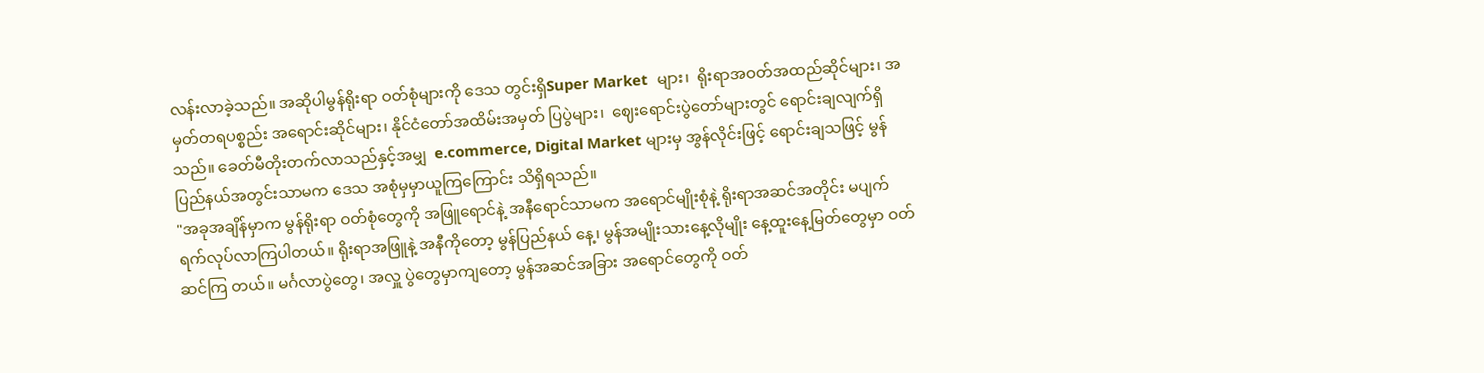လန်းလာခဲ့သည်။ အဆိုပါမွန်ရိုးရာ ဝတ်စုံများကို ဒေသ တွင်းရှိSuper Market  များ၊  ရိုးရာအဝတ်အထည်ဆိုင်များ၊ အမှတ်တရပစ္စည်း အရောင်းဆိုင်များ၊ နိုင်ငံတော်အထိမ်းအမှတ် ပြပွဲများ၊  ဈေးရောင်းပွဲတော်များတွင် ရောင်းချလျက်ရှိသည်။ ခေတ်မီတိုးတက်လာသည်နှင့်အမျှ  e.commerce, Digital Market များမှ အွန်လိုင်းဖြင့် ရောင်းချသဖြင့် မွန်ပြည်နယ်အတွင်းသာမက ဒေသ အစုံမှမှာယူကြကြောင်း သိရှိရသည်။
"အခုအချိန်မှာက မွန်ရိုးရာ ဝတ်စုံတွေကို အဖြူရောင်နဲ့ အနီရောင်သာမက အရောင်မျိုးစုံနဲ့ ရိုးရာအဆင်အတိုင်း မပျက် ရက်လုပ်လာကြပါတယ်။ ရိုးရာအဖြူနဲ့ အနီကိုတော့ မွန်ပြည်နယ် နေ့၊ မွန်အမျိုးသားနေ့လိုမျိုး နေ့ထူးနေ့မြတ်တွေမှာ ဝတ်ဆင်ကြ တယ်။ မင်္ဂလာပွဲတွေ၊ အလှူ ပွဲတွေမှာကျတော့ မွန်အဆင်အခြား အရောင်တွေကို ဝတ်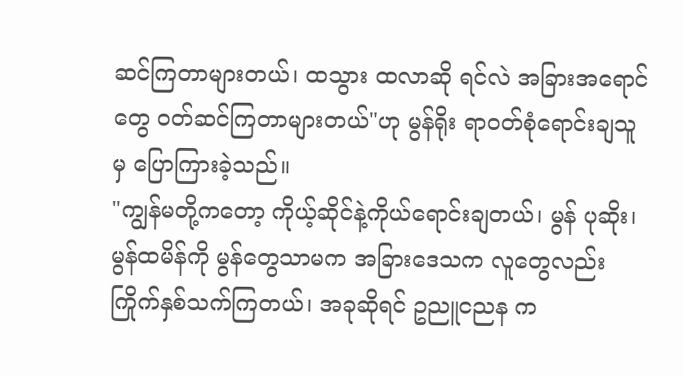ဆင်ကြတာများတယ်၊ ထသွား ထလာဆို ရင်လဲ အခြားအရောင်တွေ ဝတ်ဆင်ကြတာများတယ်"ဟု မွန်ရိုး ရာဝတ်စုံရောင်းချသူမှ ပြောကြားခဲ့သည်။
"ကျွန်မတို့ကတော့ ကိုယ့်ဆိုင်နဲ့ကိုယ်ရောင်းချတယ်၊ မွန် ပုဆိုး၊ မွန်ထမိန်ကို မွန်တွေသာမက အခြားဒေသက လူတွေလည်း ကြိုက်နှစ်သက်ကြတယ်၊ အခုဆိုရင် ဥညူငညန က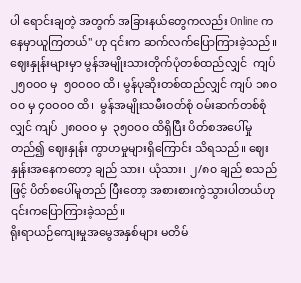ပါ ရောင်းချတဲ့ အတွက် အခြားနယ်တွေကလည်း Online ကနေမှာယူကြတယ်" ဟု ၎င်းက ဆက်လက်ပြောကြားခဲ့သည်။
ဈေးနှုန်းများမှာ မွန်အမျိုးသားတိုက်ပုံတစ်ထည်လျှင်  ကျပ် ၂၅၀ဝ၀ မှ  ၅၀ဝ၀ဝ ထိ၊ မွန်ပုဆိုးတစ်ထည်လျှင် ကျပ် ၁၈၀ဝ၀ မှ ၄၀ဝ၀ဝ ထိ၊  မွန်အမျိုးသမီးဝတ်စုံ ဝမ်းဆက်တစ်စုံလျှင် ကျပ် ၂၈၀ဝ၀ မှ  ၃၅၀ဝ၀ ထိရှိပြီး ပိတ်စအပေါ်မှုတည်၍ ဈေးနှုန်း ကွာဟမှုများရှိကြောင်း သိရသည်။ ဈေးနှုန်းအနေကတော့ ချည် သား၊ ယုံသား၊ ၂/၈၀ ချည် စသည်ဖြင့် ပိတ်စပေါ်မူတည် ပြီးတော့ အစားစားကွဲသွားပါတယ်ဟု ၎င်းကပြောကြားခဲ့သည်။
ရိုးရာယဉ်ကျေးမှုအမွေအနှစ်များ မတိမ်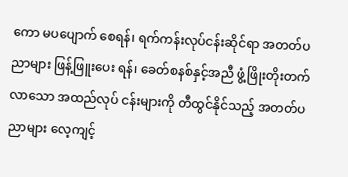ကော မပပျောက် စေရန်၊ ရက်ကန်းလုပ်ငန်းဆိုင်ရာ အတတ်ပညာများ ဖြန့်ဖြူးပေး ရန်၊ ခေတ်စနစ်နှင့်အညီ ဖွံ့ဖြိုးတိုးတက်လာသော အထည်လုပ် ငန်းများကို တီထွင်နိုင်‌သည့် အတတ်ပညာများ လေ့ကျင့်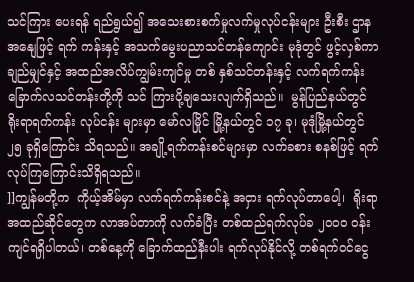သင်ကြား‌ ပေးရန် ရည်ရွယ်၍ အသေးစားစက်မှုလက်မှုလုပ်ငန်းများ ဦးစီး ဌာနအနျေဖြင့် ရက် ကန်းနှင့် အသက်မွေးပညာသင်တန်‌ကျောင်း မုဒုံတွင် ဖွင့်လှစ်ကာ ချည်မျှင်နှင့် အထည်အလိပ်ကျွမ်းကျင်မှု တစ် နှစ်သင်တန်းနှင့် လက်ရက်ကန်းခြောက်လသင်တန်းတို့ကို သင် ကြားပို့ချသေးလျက်ရှိသည်။  မွန်ပြည်နယ်တွင်  ရိုးရာရက်ကန်း လုပ်ငန်း များမှာ မော်လမြိုင် မြို့နယ်တွင် ၁၇ ခု၊ မုဒုံမြို့နယ်တွင် ၂၅ ခုရှိကြောင်း သိရသည်။ အချို့ရက်ကန်းစင်များမှာ လက်ခစား စနစ်ဖြင့် ရက်လုပ်ကြကြောင်းသိရှိရသည်။
]]ကျွန်မတို့က  ကိုယ့်အိမ်မှာ လက်ရက်ကန်းစင်နဲ့ အငှား ရက်လုပ်တာပေါ့၊  ရိုးရာအထည်ဆိုင်တွေက လာအပ်တာကို လက်ခံပြီး တစ်ထည်ရက်လုပ်ခ ၂၀ဝ၀ ဝန်းကျင်ရရှိပါတယ်၊ တစ်နေ့ကို ခြောက်ထည်နီးပါး ရက်လုပ်နိုင်လို့ တစ်ရက်ဝင်ငွေ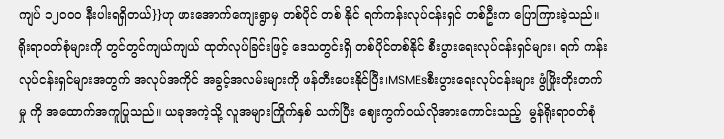ကျပ် ၁၂၀ဝ၀ နီးပါးရရှိတယ်}}ဟု ဖားအောက်ကျေးရွာမှ တစ်ပိုင် တစ် နိုင် ရက်ကန်းလုပ်ငန်းရှင် တစ်ဦးက ပြောကြားခဲ့သည်။
ရိုးရာဝတ်စုံများကို တွင်တွင်ကျယ်ကျယ် ထုတ်လုပ်ခြင်းဖြင့် ဒေသတွင်းရှိ တစ်ပိုင်တစ်နိုင် စီးပွားရေးလုပ်ငန်းရှင်များ၊ ရက် ကန်းလုပ်ငန်းရှင်များအတွက် အလုပ်အကိုင် အခွင့်အလမ်းများကို ဖန်တီး‌‌‌ပေးနိုင်ပြီး၊MSMEsစီးပွားရေးလုပ်ငန်းများ ဖွံဖြိုးတိုးတက်မှု ကို အထောက်အကူပြုသည်။ ယခုအကဲ့သို့ လူအများကြိုက်နှစ် သက်ပြီး ဈေးကွက်ဝယ်လိုအားကောင်းသည့်  မွန်ရိုးရာဝတ်စုံ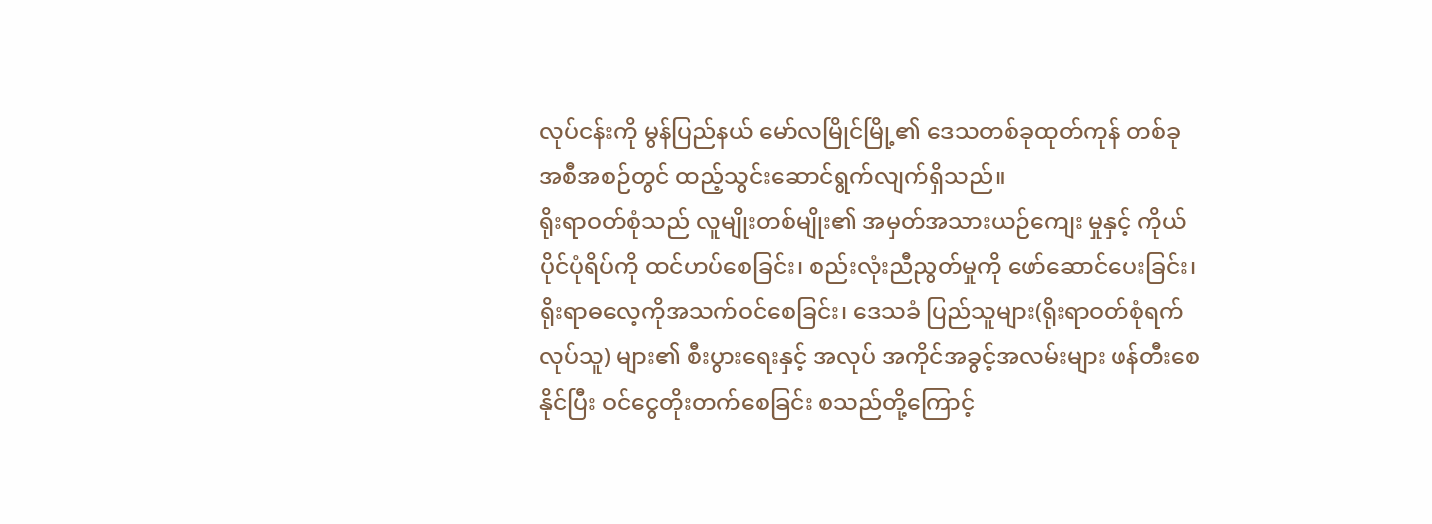လုပ်ငန်းကို မွန်ပြည်နယ် မော်လမြိုင်မြို့၏ ဒေသတစ်ခုထုတ်ကုန် တစ်ခု အစီအစဉ်တွင် ထည့်သွင်းဆောင်ရွက်လျက်ရှိသည်။
ရိုးရာဝတ်စုံသည် လူမျိုးတစ်မျိုး၏ အမှတ်အသားယဉ်ကျေး မှုနှင့် ကိုယ်ပိုင်ပုံရိပ်ကို ထင်ဟပ်စေခြင်း၊ စည်းလုံးညီညွတ်မှုကို ဖော်ဆောင်ပေးခြင်း၊ ရိုးရာဓလေ့ကိုအသက်ဝင်စေခြင်း၊ ဒေသခံ ပြည်သူများ(ရိုးရာဝတ်စုံရက်လုပ်သူ) များ၏ စီးပွားရေးနှင့် အလုပ် အကိုင်အခွင့်အလမ်းများ ဖန်တီးစေနိုင်ပြီး ဝင်ငွေတိုးတက်စေခြင်း စသည်တို့ကြောင့်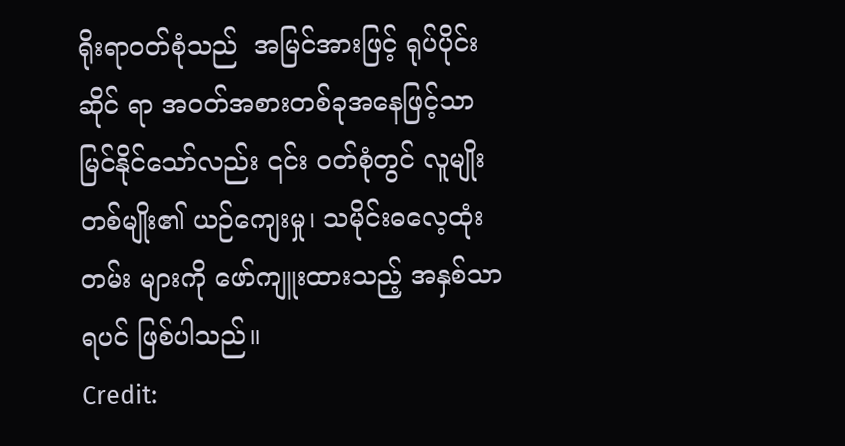ရိုးရာဝတ်စုံသည်  အမြင်အားဖြင့် ရုပ်ပိုင်းဆိုင် ရာ အဝတ်အစားတစ်ခုအနေဖြင့်သာ မြင်နိုင်သော်လည်း ၎င်း ဝတ်စုံတွင် လူမျိုးတစ်မျိုး၏ ယဉ်ကျေးမှု၊ သမိုင်းဓလေ့ထုံးတမ်း များကို ဖော်ကျူးထားသည့် အနှစ်သာရပင် ဖြစ်ပါသည်။
Credit: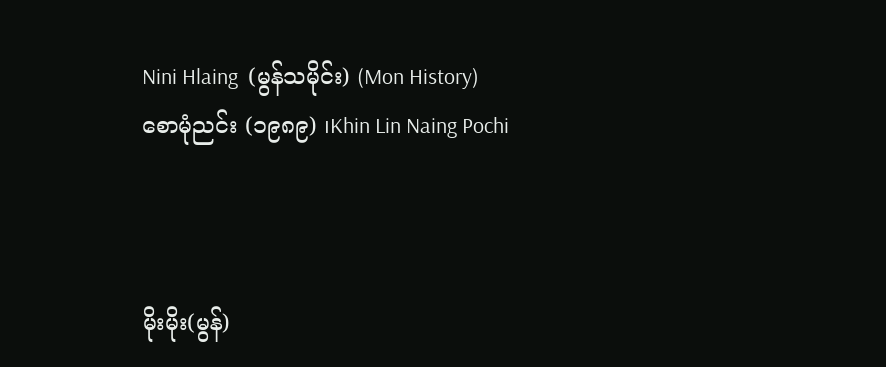Nini Hlaing  (မွန်သမိုင်း) (Mon History)
စောမုံညင်း (၁၉၈၉) ၊Khin Lin Naing Pochi



မိုးမိုး(မွန်)